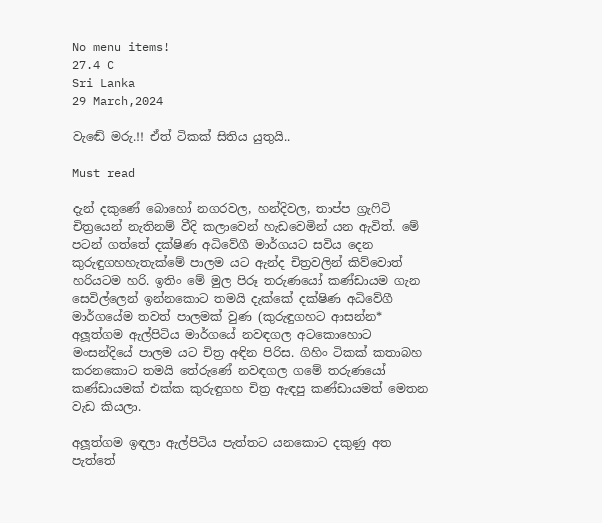No menu items!
27.4 C
Sri Lanka
29 March,2024

වැඬේ මරු.!! ඒත් ටිකක් සිතිය යුතුයි..

Must read

දැන් දකුණේ බොහෝ නගරවල, හන්දිවල, තාප්ප ග්‍රැෆිටි චිත්‍රයෙන් නැතිනම් වීදි කලාවෙන් හැඩවෙමින් යන ඇවිත්. මේ පටන් ගත්තේ දක්ෂිණ අධිවේගී මාර්ගයට සවිය දෙන කුරුඳුගහහැතැක්මේ පාලම යට ඇන්ද චිත්‍රවලින් කිව්වොත් හරියටම හරි. ඉතිං මේ මුල පිරූ තරුණයෝ කණ්ඩායම ගැන සෙවිල්ලෙන් ඉන්නකොට තමයි දැක්කේ දක්ෂිණ අධිවේගී මාර්ගයේම තවත් පාලමක් වුණ (කුරුඳුගහට ආසන්න* අලූත්ගම ඇල්පිටිය මාර්ගයේ නවඳගල අටකොහොට මංසන්දියේ පාලම යට චිත්‍ර අඳින පිරිස. ගිහිං ටිකක් කතාබහ කරනකොට තමයි තේරුණේ නවඳගල ගමේ තරුණයෝ කණ්ඩායමක් එක්ක කුරුඳුගහ චිත්‍ර ඇඳපු කණ්ඩායමත් මෙතන වැඩ කියලා.

අලූත්ගම ඉඳලා ඇල්පිටිය පැත්තට යනකොට දකුණු අත පැත්තේ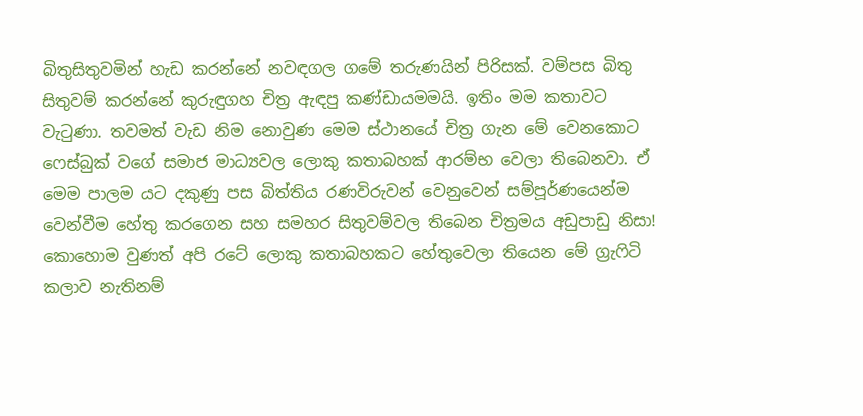බිතුසිතුවමින් හැඩ කරන්නේ නවඳගල ගමේ තරුණයින් පිරිසක්. වම්පස බිතු සිතුවම් කරන්නේ කුරුඳුගහ චිත්‍ර ඇඳපු කණ්ඩායමමයි. ඉතිං මම කතාවට වැටුණා. තවමත් වැඩ නිම නොවුණ මෙම ස්ථානයේ චිත්‍ර ගැන මේ වෙනකොට ෆෙස්බුක් වගේ සමාජ මාධ්‍යවල ලොකු කතාබහක් ආරම්භ වෙලා තිබෙනවා. ඒ මෙම පාලම යට දකුණු පස බිත්තිය රණවිරුවන් වෙනුවෙන් සම්පූර්ණයෙන්ම වෙන්වීම හේතු කරගෙන සහ සමහර සිතුවම්වල තිබෙන චිත්‍රමය අඩුපාඩු නිසා! කොහොම වුණත් අපි රටේ ලොකු කතාබහකට හේතුවෙලා තියෙන මේ ග්‍රැෆිටි කලාව නැතිනම්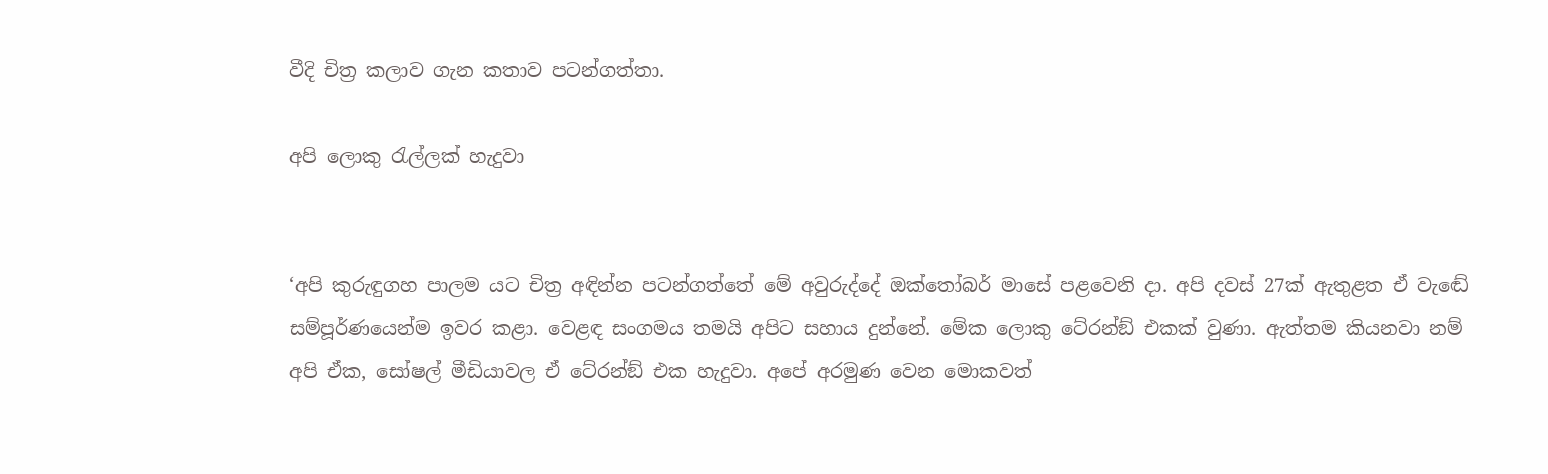වීදි චිත්‍ර කලාව ගැන කතාව පටන්ගත්තා.

අපි ලොකු රැල්ලක් හැදුවා


‘අපි කුරුඳුගහ පාලම යට චිත්‍ර අඳින්න පටන්ගත්තේ මේ අවුරුද්දේ ඔක්තෝබර් මාසේ පළවෙනි දා. අපි දවස් 27ක් ඇතුළත ඒ වැඬේ සම්පූර්ණයෙන්ම ඉවර කළා. වෙළඳ සංගමය තමයි අපිට සහාය දුන්නේ. මේක ලොකු ටේ‍රන්ඞ් එකක් වුණා. ඇත්තම කියනවා නම් අපි ඒක, සෝෂල් මීඩියාවල ඒ ටේ‍රන්ඞ් එක හැදුවා. අපේ අරමුණ වෙන මොකවත්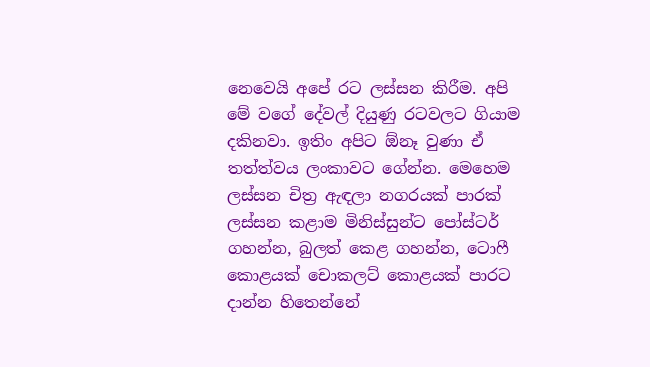නෙවෙයි අපේ රට ලස්සන කිරීම. අපි මේ වගේ දේවල් දියුණු රටවලට ගියාම දකිනවා. ඉතිං අපිට ඕනෑ වුණා ඒ තත්ත්වය ලංකාවට ගේන්න. මෙහෙම ලස්සන චිත්‍ර ඇඳලා නගරයක් පාරක් ලස්සන කළාම මිනිස්සුන්ට පෝස්ටර් ගහන්න, බුලත් කෙළ ගහන්න, ටොෆී කොළයක් චොකලට් කොළයක් පාරට දාන්න හිතෙන්නේ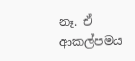නෑ. ඒ ආකල්පමය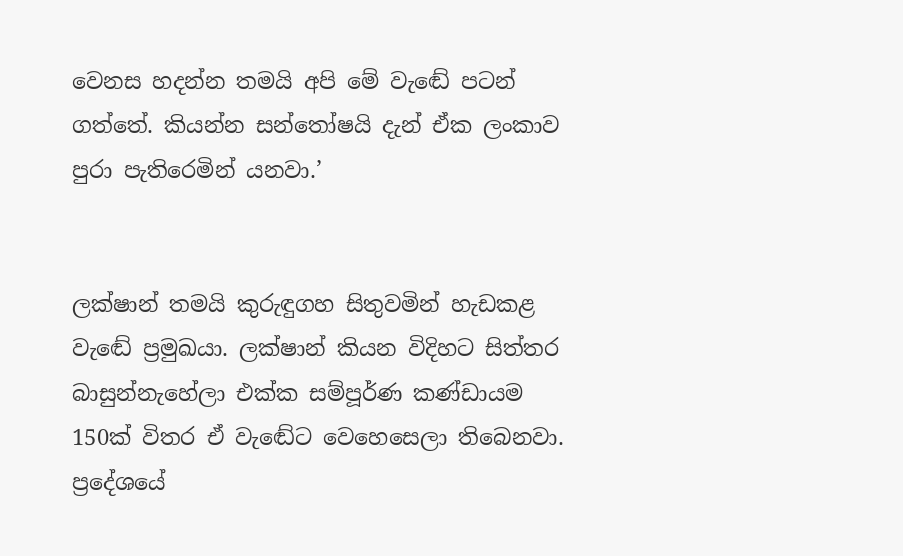වෙනස හදන්න තමයි අපි මේ වැඬේ පටන් ගත්තේ. කියන්න සන්තෝෂයි දැන් ඒක ලංකාව පුරා පැතිරෙමින් යනවා.’


ලක්ෂාන් තමයි කුරුඳුගහ සිතුවමින් හැඩකළ වැඬේ ප්‍රමුඛයා. ලක්ෂාන් කියන විදිහට සිත්තර බාසුන්නැහේලා එක්ක සම්පූර්ණ කණ්ඩායම 150ක් විතර ඒ වැඬේට වෙහෙසෙලා තිබෙනවා. ප්‍රදේශයේ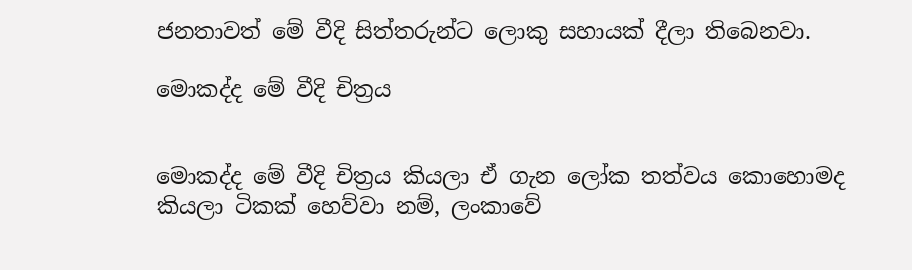ජනතාවත් මේ වීදි සිත්තරුන්ට ලොකු සහායක් දීලා තිබෙනවා.

මොකද්ද මේ වීදි චිත්‍රය


මොකද්ද මේ වීදි චිත්‍රය කියලා ඒ ගැන ලෝක තත්වය කොහොමද කියලා ටිකක් හෙව්වා නම්, ලංකාවේ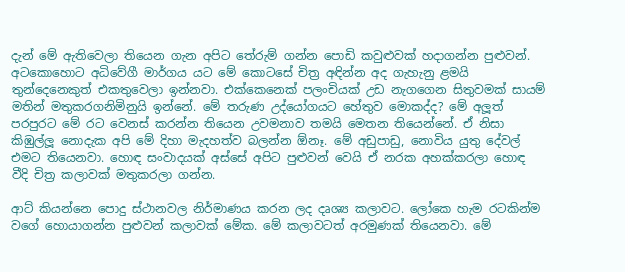දැන් මේ ඇතිවෙලා තියෙන ගැන අපිට තේරුම් ගන්න පොඩි කවුළුවක් හදාගන්න පුළුවන්. අටකොහොට අධිවේගී මාර්ගය යට මේ කොටසේ චිත්‍ර අඳින්න අද ගැහැනු ළමයි තුන්දෙනෙකුත් එකතුවෙලා ඉන්නවා. එක්කෙනෙක් පලංචියක් උඩ නැගගෙන සිතුවමක් සායම් මතින් මතුකරගනිමිනුයි ඉන්නේ. මේ තරුණ උද්යෝගයට හේතුව මොකද්ද? මේ අලූත් පරපුරට මේ රට වෙනස් කරන්න තියෙන උවමනාව තමයි මෙතන තියෙන්නේ. ඒ නිසා කිඹුල්ලූ නොදැක අපි මේ දිහා මැදහත්ව බලන්න ඕනෑ. මේ අඩුපාඩු, නොවිය යුතු දේවල් එමට තියෙනවා. හොඳ සංවාදයක් අස්සේ අපිට පුළුවන් වෙයි ඒ නරක අහක්කරලා හොඳ වීදි චිත්‍ර කලාවක් මතුකරලා ගන්න.

ආට් කියන්නෙ පොදු ස්ථානවල නිර්මාණය කරන ලද දෘශ්‍ය කලාවට. ලෝකෙ හැම රටකින්ම වගේ හොයාගන්න පුළුවන් කලාවක් මේක. මේ කලාවටත් අරමුණක් තියෙනවා. මේ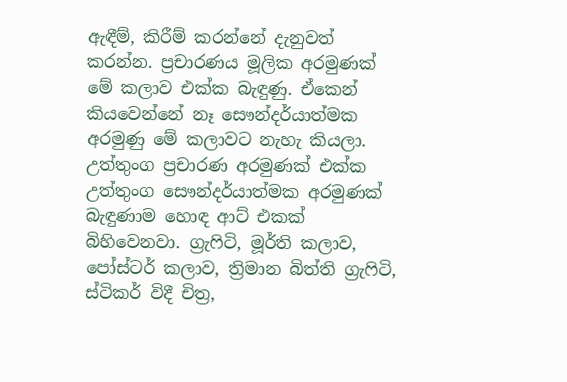ඇඳීම්, කිරීම් කරන්නේ දැනුවත් කරන්න. ප්‍රචාරණය මූලික අරමුණක් මේ කලාව එක්ක බැඳුණු. ඒකෙන් කියවෙන්නේ නෑ සෞන්දර්යාත්මක අරමුණු මේ කලාවට නැහැ කියලා. උත්තුංග ප්‍රචාරණ අරමුණක් එක්ක උත්තුංග සෞන්දර්යාත්මක අරමුණක් බැඳුණාම හොඳ ආට් එකක් බිහිවෙනවා. ග්‍රැෆිටි, මූර්ති කලාව, පෝස්ටර් කලාව, ත්‍රිමාන බිත්ති ග්‍රැෆිටි, ස්ටිකර් විදී චිත්‍ර,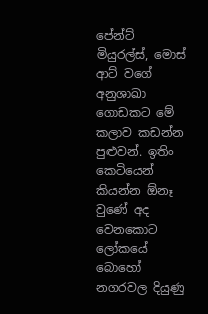පේන්ට් මියුරල්ස්, මොස් ආට් වගේ අනුශාඛා ගොඩකට මේ කලාව කඩන්න පුළුවන්. ඉතිං කෙටියෙන් කියන්න ඕනෑ වුණේ අද වෙනකොට ලෝකයේ බොහෝ නගරවල දියුණු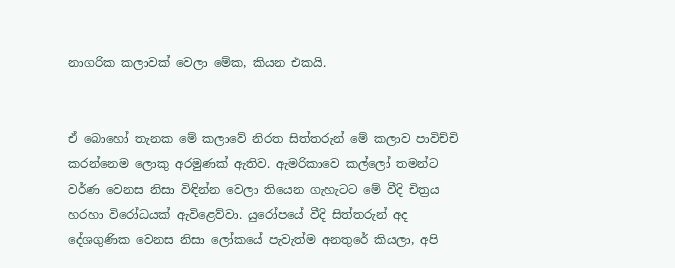නාගරික කලාවක් වෙලා මේක, කියන එකයි.


ඒ බොහෝ තැනක මේ කලාවේ නිරත සිත්තරුන් මේ කලාව පාවිච්චි කරන්නෙම ලොකු අරමුණක් ඇතිව. ඇමරිකාවෙ කල්ලෝ තමන්ට වර්ණ වෙනස නිසා විඳින්න වෙලා තියෙන ගැහැටට මේ වීදි චිත්‍රය හරහා විරෝධයක් ඇවිළෙව්වා. යුරෝපයේ වීදි සිත්තරුන් අද දේශගුණික වෙනස නිසා ලෝකයේ පැවැත්ම අනතුරේ කියලා, අපි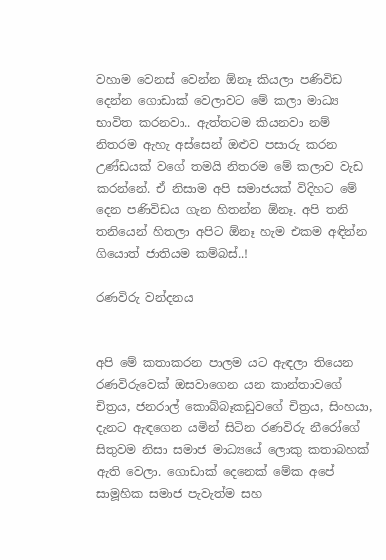වහාම වෙනස් වෙන්න ඕනෑ කියලා පණිවිඩ දෙන්න ගොඩාක් වෙලාවට මේ කලා මාධ්‍ය භාවිත කරනවා.. ඇත්තටම කියනවා නම් නිතරම ඇහැ අස්සෙන් ඔළුව පසාරු කරන උණ්ඩයක් වගේ තමයි නිතරම මේ කලාව වැඩ කරන්නේ. ඒ නිසාම අපි සමාජයක් විදිහට මේ දෙන පණිවිඩය ගැන හිතන්න ඕනෑ. අපි තනි තනියෙන් හිතලා අපිට ඕනෑ හැම එකම අඳින්න ගියොත් ජාතියම කම්බස්..!

රණවිරු වන්දනය


අපි මේ කතාකරන පාලම යට ඇඳලා තියෙන රණවිරුවෙක් ඔසවාගෙන යන කාන්තාවගේ චිත්‍රය, ජනරාල් කොබ්බෑකඩුවගේ චිත්‍රය, සිංහයා, දැනට ඇඳගෙන යමින් සිටින රණවිරු නීරෝගේ සිතුවම නිසා සමාජ මාධ්‍යයේ ලොකු කතාබහක් ඇති වෙලා. ගොඩාක් දෙනෙක් මේක අපේ සාමූහික සමාජ පැවැත්ම සහ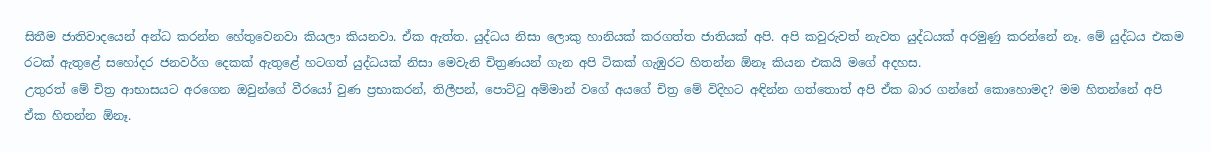සිතීම ජාතිවාදයෙන් අන්ධ කරන්න හේතුවෙනවා කියලා කියනවා. ඒක ඇත්ත. යුද්ධය නිසා ලොකු හානියක් කරගත්ත ජාතියක් අපි. අපි කවුරුවත් නැවත යුද්ධයක් අරමුණු කරන්නේ නෑ. මේ යුද්ධය එකම රටක් ඇතුළේ සහෝදර ජනවර්ග දෙකක් ඇතුළේ හටගත් යුද්ධයක් නිසා මෙවැනි චිත්‍රණයන් ගැන අපි ටිකක් ගැඹුරට හිතන්න ඕනෑ කියන එකයි මගේ අදහස.
උතුරත් මේ චිත්‍ර ආභාසයට අරගෙන ඔවුන්ගේ වීරයෝ වුණ ප්‍රභාකරන්, තිලීපන්, පොට්ටු අම්මාන් වගේ අයගේ චිත්‍ර මේ විදිහට අඳින්න ගත්තොත් අපි ඒක බාර ගන්නේ කොහොමද? මම හිතන්නේ අපි ඒක හිතන්න ඕනෑ.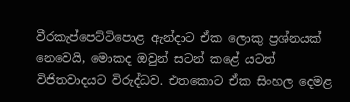වීරකැප්පෙට්ටිපොළ ඇන්දාට ඒක ලොකු ප්‍රශ්නයක් නෙවෙයි, මොකද ඔවුන් සටන් කළේ යටත් විජිතවාදයට විරුද්ධව. එතකොට ඒක සිංහල දෙමළ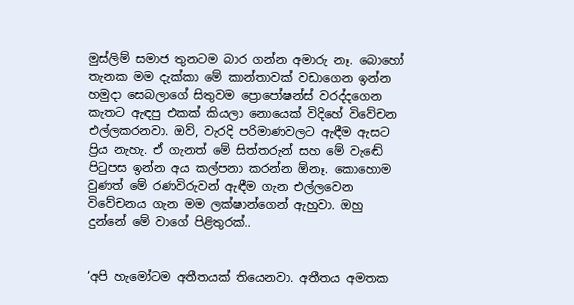මුස්ලිම් සමාජ තුනටම බාර ගන්න අමාරු නෑ. බොහෝ තැනක මම දැක්කා මේ කාන්තාවක් වඩාගෙන ඉන්න හමුදා සෙබලාගේ සිතුවම ප්‍රොපෝෂන්ස් වරද්දගෙන කැතට ඇඳපු එකක් කියලා නොයෙක් විදිහේ විවේචන එල්ලකරනවා. ඔව්, වැරදි පරිමාණවලට ඇඳීම ඇසට ප්‍රිය නැහැ. ඒ ගැනත් මේ සිත්තරුන් සහ මේ වැඬේ පිටුපස ඉන්න අය කල්පනා කරන්න ඕනෑ. කොහොම වුණත් මේ රණවිරුවන් ඇඳීම ගැන එල්ලවෙන විවේචනය ගැන මම ලක්ෂාන්ගෙන් ඇහුවා. ඔහු දුන්නේ මේ වාගේ පිළිතුරක්..


‘අපි හැමෝටම අතීතයක් තියෙනවා. අතීතය අමතක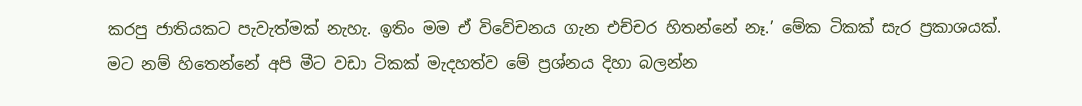කරපු ජාතියකට පැවැත්මක් නැහැ. ඉතිං මම ඒ විවේචනය ගැන එච්චර හිතන්නේ නෑ.’ මේක ටිකක් සැර ප්‍රකාශයක්. මට නම් හිතෙන්නේ අපි මීට වඩා ටිකක් මැදහත්ව මේ ප්‍රශ්නය දිහා බලන්න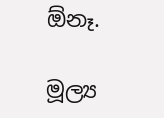ඕනෑ.

මූල්‍ය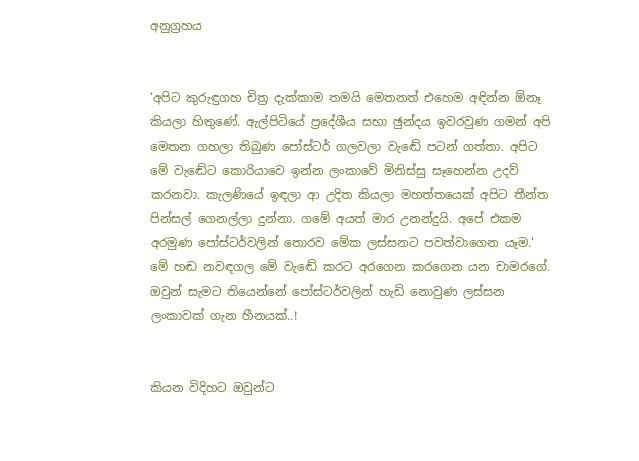අනුග්‍රහය


‘අපිට කුරුඳුගහ චිත්‍ර දැක්කාම තමයි මෙතනත් එහෙම අඳින්න ඕනෑ කියලා හිතුණේ. ඇල්පිටියේ ප්‍රදේශීය සභා ඡුන්දය ඉවරවුණ ගමන් අපි මෙතන ගහලා තිබුණ පෝස්ටර් ගලවලා වැඬේ පටන් ගත්තා. අපිට මේ වැඬේට කොරියාවෙ ඉන්න ලංකාවේ මිනිස්සු සෑහෙන්න උදව් කරනවා. කැලණියේ ඉඳලා ආ උදිත කියලා මහත්තයෙක් අපිට තීන්ත පින්සල් ගෙනල්ලා දුන්නා. ගමේ අයත් මාර උනන්දුයි. අපේ එකම අරමුණ පෝස්ටර්වලින් තොරව මේක ලස්සනට පවත්වාගෙන යෑම.‘ මේ හඬ නවඳගල මේ වැඬේ කරට අරගෙන කරගෙන යන චාමරගේ. ඔවුන් සැමට තියෙන්නේ පෝස්ටර්වලින් හැඩි නොවුණ ලස්සන ලංකාවක් ගැන හීනයක්..!


කියන විදිහට ඔවුන්ට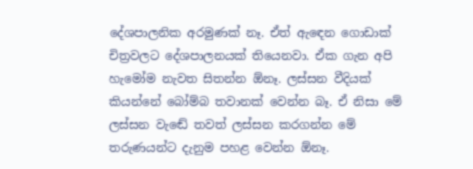දේශපාලනික අරමුණක් නෑ. ඒත් ඇඳෙන ගොඩාක් චිත්‍රවලට දේශපාලනයක් තියෙනවා. ඒක ගැන අපි හැමෝම නැවත සිතන්න ඕනෑ. ලස්සන වීදියක් කියන්නේ බෝම්බ තවානක් වෙන්න බෑ. ඒ නිසා මේ ලස්සන වැඬේ තවත් ලස්සන කරගන්න මේ තරුණයන්ට දැනුම පහළ වෙන්න ඕනෑ.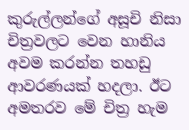කුරුල්ලන්ගේ අසූචි නිසා චිත්‍රවලට වෙන හානිය අවම කරන්න තහඩු ආවරණයක් හදලා. ඊට අමතරව මේ චිත්‍ර හැම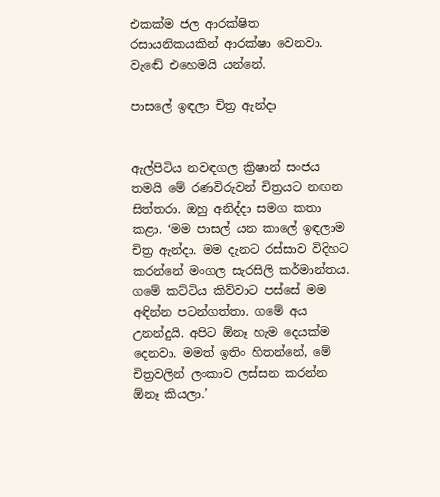එකක්ම ජල ආරක්ෂිත රසායනිකයකින් ආරක්ෂා වෙනවා. වැඬේ එහෙමයි යන්නේ.

පාසලේ ඉඳලා චිත්‍ර ඇන්දා


ඇල්පිටිය නවඳගල ක්‍රිෂාන් සංජය තමයි මේ රණවිරුවන් චිත්‍රයට නඟන සිත්තරා. ඔහු අනිද්දා සමග කතා කළා. ‘මම පාසල් යන කාලේ ඉඳලාම චිත්‍ර ඇන්දා. මම දැනට රස්සාව විදිහට කරන්නේ මංගල සැරසිලි කර්මාන්තය. ගමේ කට්ටිය කිව්වාට පස්සේ මම අඳින්න පටන්ගත්තා. ගමේ අය උනන්දුයි. අපිට ඕනෑ හැම දෙයක්ම දෙනවා. මමත් ඉතිං හිතන්නේ, මේ චිත්‍රවලින් ලංකාව ලස්සන කරන්න ඕනෑ කියලා.’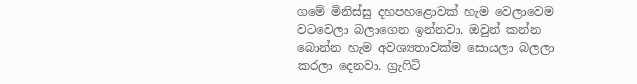ගමේ මිනිස්සු දහපහළොවක් හැම වෙලාවෙම වටවෙලා බලාගෙන ඉන්නවා. ඔවුන් කන්න බොන්න හැම අවශ්‍යතාවක්ම සොයලා බලලා කරලා දෙනවා. ග්‍රැෆිටි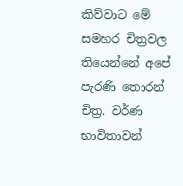කිව්වාට මේ සමහර චිත්‍රවල තියෙන්නේ අපේ පැරණි තොරන් චිත්‍ර. වර්ණ භාවිතාවන්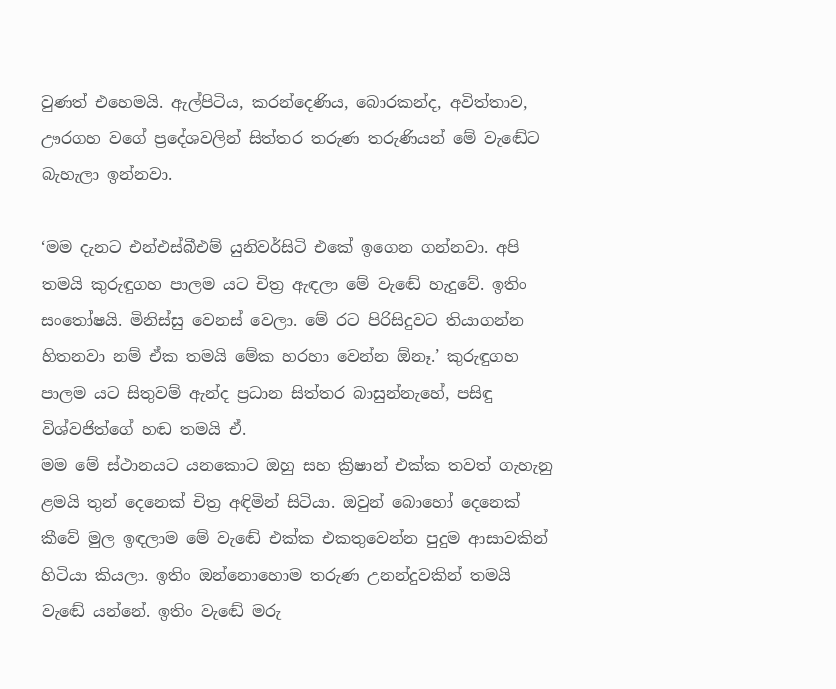වුණත් එහෙමයි. ඇල්පිටිය, කරන්දෙණිය, බොරකන්ද, අවිත්තාව, ඌරගහ වගේ ප්‍රදේශවලින් සිත්තර තරුණ තරුණියන් මේ වැඬේට බැහැලා ඉන්නවා.

‘මම දැනට එන්එස්බීඑම් යුනිවර්සිටි එකේ ඉගෙන ගන්නවා. අපි තමයි කුරුඳුගහ පාලම යට චිත්‍ර ඇඳලා මේ වැඬේ හැදුවේ. ඉතිං සංතෝෂයි. මිනිස්සු වෙනස් වෙලා. මේ රට පිරිසිදුවට තියාගන්න හිතනවා නම් ඒක තමයි මේක හරහා වෙන්න ඕනෑ.’ කුරුඳුගහ පාලම යට සිතුවම් ඇන්ද ප්‍රධාන සිත්තර බාසුන්නැහේ, පසිඳු විශ්වජිත්ගේ හඬ තමයි ඒ.
මම මේ ස්ථානයට යනකොට ඔහු සහ ක්‍රිෂාන් එක්ක තවත් ගැහැනු ළමයි තුන් දෙනෙක් චිත්‍ර අඳිමින් සිටියා. ඔවුන් බොහෝ දෙනෙක් කීවේ මුල ඉඳලාම මේ වැඬේ එක්ක එකතුවෙන්න පුදුම ආසාවකින් හිටියා කියලා. ඉතිං ඔන්නොහොම තරුණ උනන්දුවකින් තමයි වැඬේ යන්නේ. ඉතිං වැඬේ මරු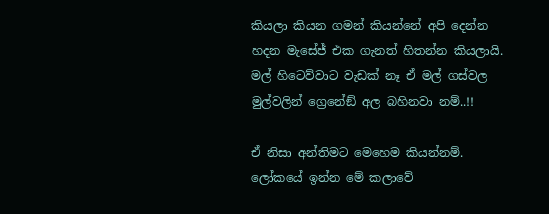කියලා කියන ගමන් කියන්නේ අපි දෙන්න හදන මැසේජ් එක ගැනත් හිතන්න කියලායි. මල් හිටෙව්වාට වැඩක් නෑ ඒ මල් ගස්වල මුල්වලින් ග්‍රෙනේඞ් අල බහිනවා නම්..!!

ඒ නිසා අන්තිමට මෙහෙම කියන්නම්. ලෝකයේ ඉන්න මේ කලාවේ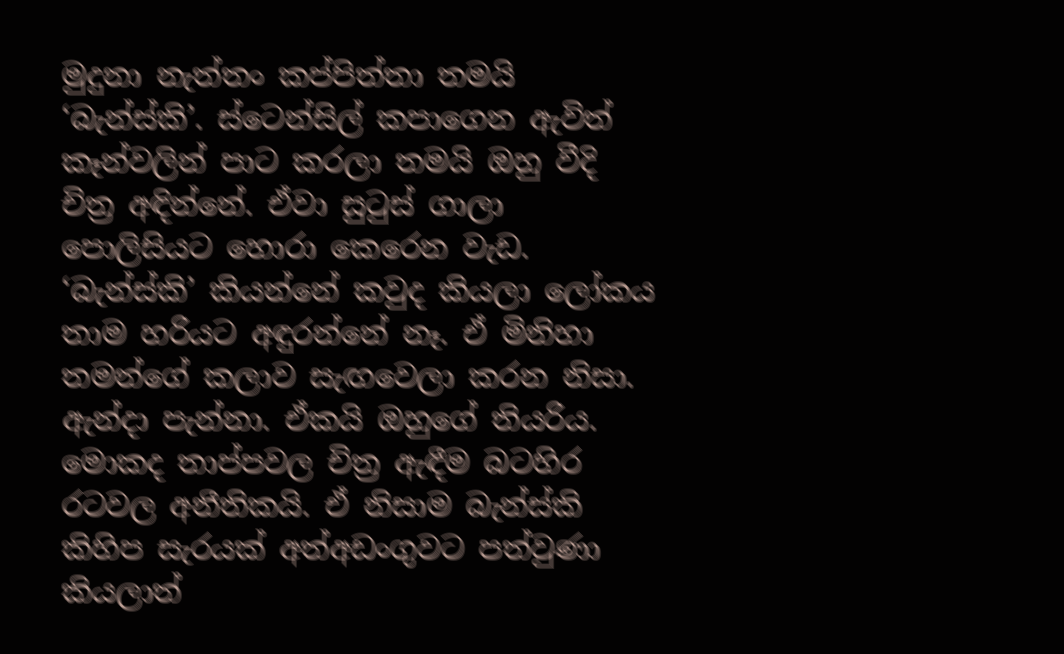මුදුනා නැත්තං කප්පිත්තා තමයි ‘බැන්ස්කි’. ස්ටෙන්සිල් කපාගෙන ඇවිත් කෑන්වලින් පාට කරලා තමයි ඔහු වීදි චිත්‍ර අඳින්නේ. ඒවා සුටුස් ගාලා පොලිසියට හොරා කෙරෙන වැඩ. ‘බැන්ස්කි’ කියන්නේ කවුද කියලා ලෝකය තාම හරියට අඳුරන්නේ නෑ. ඒ මිනිහා තමන්ගේ කලාව සැඟවෙලා කරන නිසා. ඇන්දා පැන්නා. ඒකයි ඔහුගේ තියරිය. මොකද තාප්පවල චිත්‍ර ඇඳීම බටහිර රටවල අනීතිකයි. ඒ නිසාම බැන්ස්කි කිහිප සැරයක් අත්අඩංගුවට පත්වුණා කියලාත්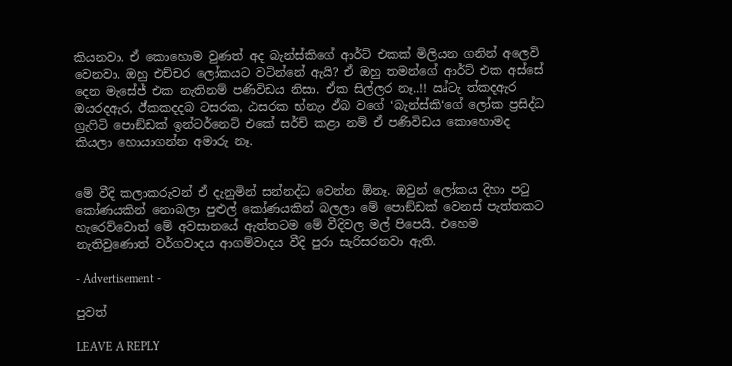කියනවා. ඒ කොහොම වුණත් අද බැන්ස්කිගේ ආර්ට් එකක් මිලියන ගනින් අලෙවි වෙනවා. ඔහු එච්චර ලෝකයට වටින්නේ ඇයි? ඒ ඔහු තමන්ගේ ආර්ට් එක අස්සේ දෙන මැසේජ් එක නැතිනම් පණිවිඩය නිසා. ඒක සිල්ලර නෑ..!! ඍ්ටැ ත්‍කදඇර ඔයරදඇර, ඊ්කකදදබ ටසරක, ඨසරක භ්නැා ඵ්බ වගේ ‘බැන්ස්කි‘ගේ ලෝක ප්‍රසිද්ධ ග්‍රැෆිටි පොඞ්ඩක් ඉන්ටර්නෙට් එකේ සර්ච් කළා නම් ඒ පණිවිඩය කොහොමද කියලා හොයාගන්න අමාරු නෑ.


මේ වීදි කලාකරුවන් ඒ දැනුමින් සන්නද්ධ වෙන්න ඕනෑ. ඔවුන් ලෝකය දිහා පටු කෝණයකින් නොබලා පුළුල් කෝණයකින් බලලා මේ පොඞ්ඩක් වෙනස් පැත්තකට හැරෙව්වොත් මේ අවසානයේ ඇත්තටම මේ වීදිවල මල් පිපෙයි. එහෙම නැතිවුණොත් වර්ගවාදය ආගම්වාදය වීදි පුරා සැරිසරනවා ඇති.

- Advertisement -

පුවත්

LEAVE A REPLY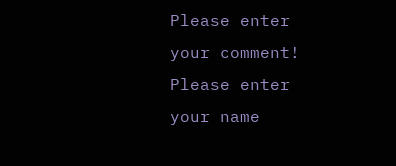Please enter your comment!
Please enter your name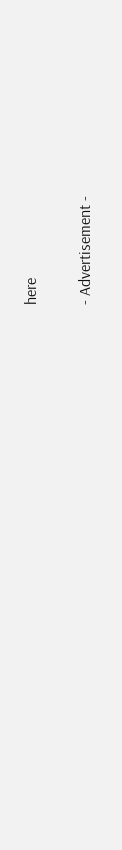here

- Advertisement -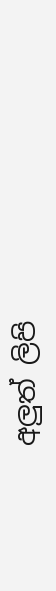අලුත් ලිපි